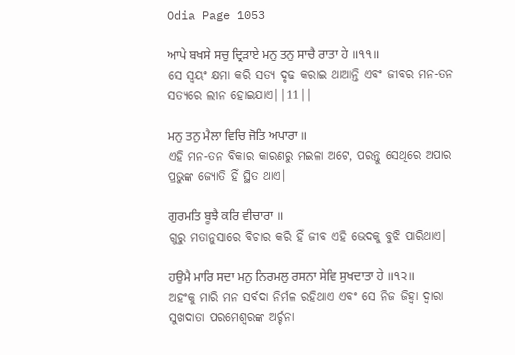Odia Page 1053

ਆਪੇ ਬਖਸੇ ਸਚੁ ਦ੍ਰਿੜਾਏ ਮਨੁ ਤਨੁ ਸਾਚੈ ਰਾਤਾ ਹੇ ॥੧੧॥
ସେ ସ୍ଵୟଂ କ୍ଷମା କରି ସତ୍ୟ ଦୃଢ କରାଇ ଥାଆନ୍ତି ଏବଂ ଜୀବର ମନ-ତନ ସତ୍ୟରେ ଲୀନ ହୋଇଯାଏ||11||

ਮਨੁ ਤਨੁ ਮੈਲਾ ਵਿਚਿ ਜੋਤਿ ਅਪਾਰਾ ॥
ଏହି ମନ-ତନ ବିକାର କାରଣରୁ ମଇଳା ଅଟେ, ପରନ୍ତୁ ସେଥିରେ ଅପାର ପ୍ରଭୁଙ୍କ ଜ୍ୟୋତି ହିଁ ସ୍ଥିତ ଥାଏ।

ਗੁਰਮਤਿ ਬੂਝੈ ਕਰਿ ਵੀਚਾਰਾ ॥
ଗୁରୁ ମତାନୁସାରେ ବିଚାର କରି ହିଁ ଜୀବ ଏହି ଭେଦକୁ ବୁଝି ପାରିଥାଏ।

ਹਉਮੈ ਮਾਰਿ ਸਦਾ ਮਨੁ ਨਿਰਮਲੁ ਰਸਨਾ ਸੇਵਿ ਸੁਖਦਾਤਾ ਹੇ ॥੧੨॥
ଅହଂକୁ ମାରି ମନ ସର୍ବଦା ନିର୍ମଳ ରହିଥାଏ ଏବଂ ସେ ନିଜ ଜିହ୍ଵା ଦ୍ଵାରା ସୁଖଦାତା ପରମେଶ୍ଵରଙ୍କ ଅର୍ଚ୍ଚନା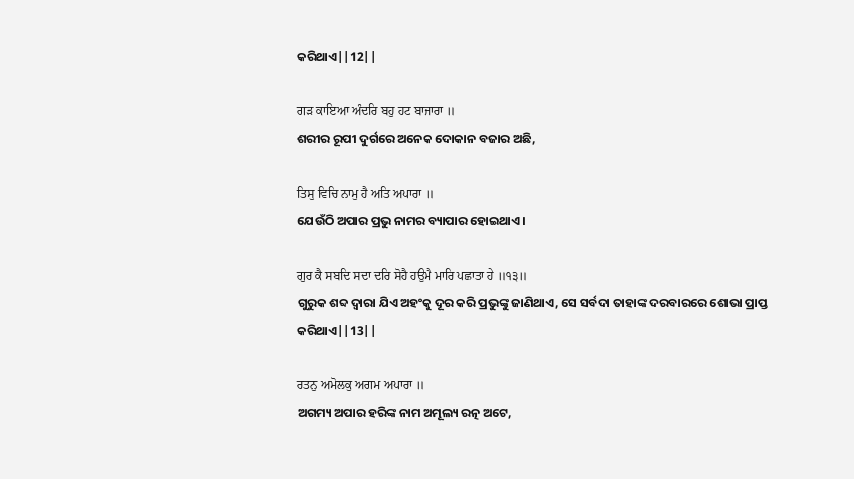କରିଥାଏ||12||

ਗੜ ਕਾਇਆ ਅੰਦਰਿ ਬਹੁ ਹਟ ਬਾਜਾਰਾ ॥
ଶରୀର ରୂପୀ ଦୁର୍ଗରେ ଅନେକ ଦୋକାନ ବଜାର ଅଛି,

ਤਿਸੁ ਵਿਚਿ ਨਾਮੁ ਹੈ ਅਤਿ ਅਪਾਰਾ ॥
ଯେଉଁଠି ଅପାର ପ୍ରଭୁ ନାମର ବ୍ୟାପାର ହୋଇଥାଏ।

ਗੁਰ ਕੈ ਸਬਦਿ ਸਦਾ ਦਰਿ ਸੋਹੈ ਹਉਮੈ ਮਾਰਿ ਪਛਾਤਾ ਹੇ ॥੧੩॥
ଗୁରୁକ ଶବ୍ଦ ଦ୍ଵାରା ଯିଏ ଅହଂକୁ ଦୂର କରି ପ୍ରଭୁଙ୍କୁ ଜାଣିଥାଏ, ସେ ସର୍ବଦା ତାହାଙ୍କ ଦରବାରରେ ଶୋଭା ପ୍ରାପ୍ତ କରିଥାଏ||13||

ਰਤਨੁ ਅਮੋਲਕੁ ਅਗਮ ਅਪਾਰਾ ॥
ଅଗମ୍ୟ ଅପାର ହରିଙ୍କ ନାମ ଅମୂଲ୍ୟ ରତ୍ନ ଅଟେ,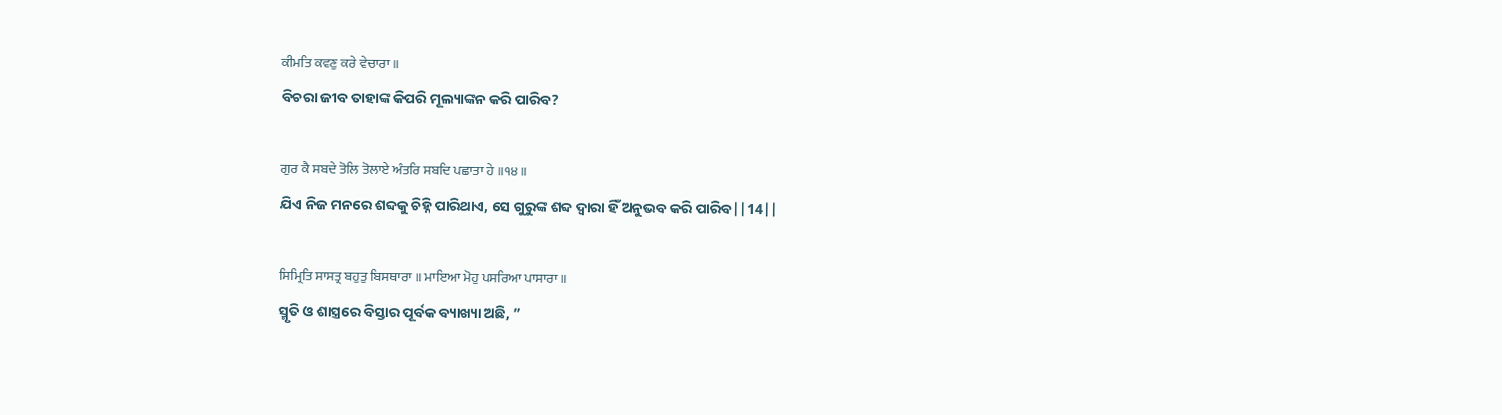ਕੀਮਤਿ ਕਵਣੁ ਕਰੇ ਵੇਚਾਰਾ ॥
ବିଚରା ଜୀବ ତାହାଙ୍କ କିପରି ମୂଲ୍ୟାଙ୍କନ କରି ପାରିବ?

ਗੁਰ ਕੈ ਸਬਦੇ ਤੋਲਿ ਤੋਲਾਏ ਅੰਤਰਿ ਸਬਦਿ ਪਛਾਤਾ ਹੇ ॥੧੪॥
ଯିଏ ନିଜ ମନରେ ଶବ୍ଦକୁ ଚିହ୍ନି ପାରିଥାଏ, ସେ ଗୁରୁଙ୍କ ଶବ୍ଦ ଦ୍ଵାରା ହିଁ ଅନୁଭବ କରି ପାରିବ||14||

ਸਿਮ੍ਰਿਤਿ ਸਾਸਤ੍ਰ ਬਹੁਤੁ ਬਿਸਥਾਰਾ ॥ ਮਾਇਆ ਮੋਹੁ ਪਸਰਿਆ ਪਾਸਾਰਾ ॥
ସ୍ମୃତି ଓ ଶାସ୍ତ୍ରରେ ବିସ୍ତାର ପୂର୍ବକ ବ୍ୟାଖ୍ୟା ଅଛି, ”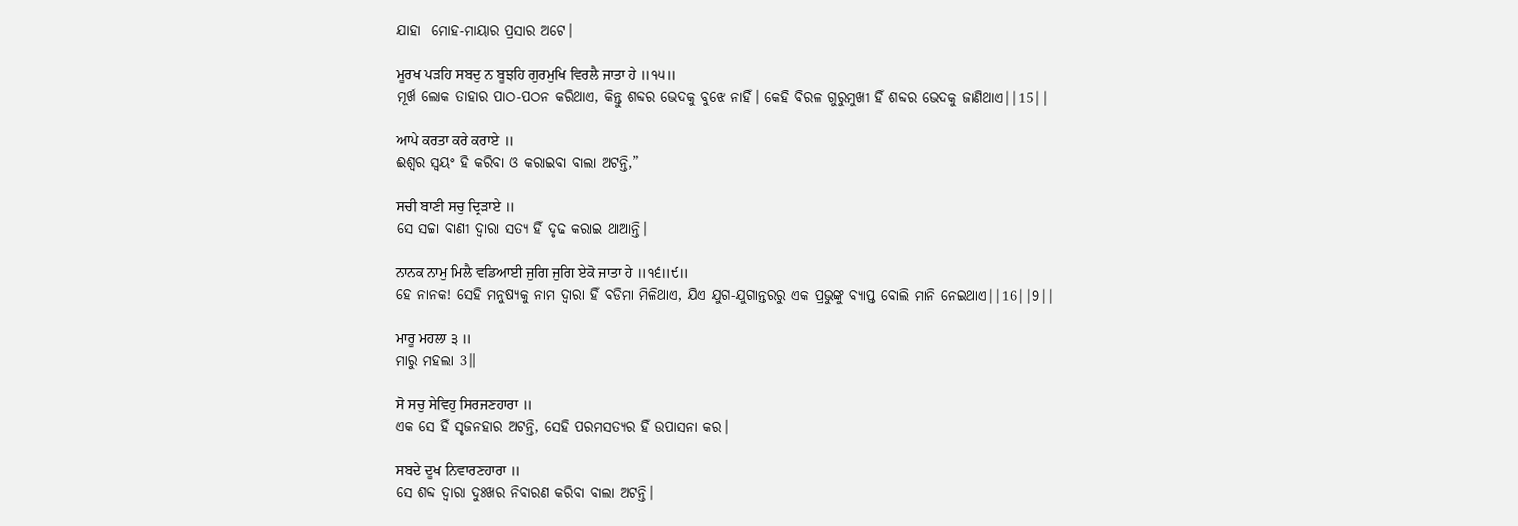ଯାହା  ମୋହ-ମାୟାର ପ୍ରସାର ଅଟେ।

ਮੂਰਖ ਪੜਹਿ ਸਬਦੁ ਨ ਬੂਝਹਿ ਗੁਰਮੁਖਿ ਵਿਰਲੈ ਜਾਤਾ ਹੇ ॥੧੫॥
ମୂର୍ଖ ଲୋକ ତାହାର ପାଠ-ପଠନ କରିଥାଏ, କିନ୍ତୁ ଶବ୍ଦର ଭେଦକୁ ବୁଝେ ନାହିଁ। କେହି ବିରଳ ଗୁରୁମୁଖୀ ହିଁ ଶବ୍ଦର ଭେଦକୁ ଜାଣିଥାଏ||15||

ਆਪੇ ਕਰਤਾ ਕਰੇ ਕਰਾਏ ॥
ଈଶ୍ଵର ସ୍ଵୟଂ ହି କରିବା ଓ କରାଇବା ବାଲା ଅଟନ୍ତି,”

ਸਚੀ ਬਾਣੀ ਸਚੁ ਦ੍ਰਿੜਾਏ ॥
ସେ ସଚ୍ଚା ବାଣୀ ଦ୍ଵାରା ସତ୍ୟ ହିଁ ଦୃଢ କରାଇ ଥାଆନ୍ତି।

ਨਾਨਕ ਨਾਮੁ ਮਿਲੈ ਵਡਿਆਈ ਜੁਗਿ ਜੁਗਿ ਏਕੋ ਜਾਤਾ ਹੇ ॥੧੬॥੯॥
ହେ ନାନକ! ସେହି ମନୁଷ୍ୟକୁ ନାମ ଦ୍ଵାରା ହିଁ ବଡିମା ମିଳିଥାଏ, ଯିଏ ଯୁଗ-ଯୁଗାନ୍ତରରୁ ଏକ ପ୍ରଭୁଙ୍କୁ ବ୍ୟାପ୍ତ ବୋଲି ମାନି ନେଇଥାଏ||16||9||

ਮਾਰੂ ਮਹਲਾ ੩ ॥
ମାରୁ ମହଲା 3॥

ਸੋ ਸਚੁ ਸੇਵਿਹੁ ਸਿਰਜਣਹਾਰਾ ॥
ଏକ ସେ ହିଁ ସୃଜନହାର ଅଟନ୍ତି, ସେହି ପରମସତ୍ୟର ହିଁ ଉପାସନା କର।

ਸਬਦੇ ਦੂਖ ਨਿਵਾਰਣਹਾਰਾ ॥
ସେ ଶବ୍ଦ ଦ୍ଵାରା ଦୁଃଖର ନିବାରଣ କରିବା ବାଲା ଅଟନ୍ତି।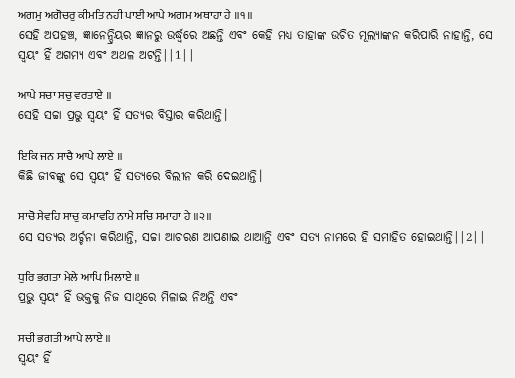ਅਗਮੁ ਅਗੋਚਰੁ ਕੀਮਤਿ ਨਹੀ ਪਾਈ ਆਪੇ ਅਗਮ ਅਥਾਹਾ ਹੇ ॥੧॥
ସେହି ଅପହଞ୍ଚ, ଜ୍ଞାନେନ୍ଦ୍ରିୟର ଜ୍ଞାନରୁ ଉର୍ଦ୍ଧ୍ଵରେ ଅଛନ୍ତି ଏବଂ କେହି ମଧ୍ୟ ତାହାଙ୍କ ଉଚିତ ମୂଲ୍ୟାଙ୍କନ କରିପାରି ନାହାନ୍ତି, ସେ ସ୍ଵୟଂ ହିଁ ଅଗମ୍ୟ ଏବଂ ଅଥଳ ଅଟନ୍ତି||1||

ਆਪੇ ਸਚਾ ਸਚੁ ਵਰਤਾਏ ॥
ସେହି ସଚ୍ଚା ପ୍ରଭୁ ସ୍ଵୟଂ ହିଁ ସତ୍ୟର ବିସ୍ତାର କରିଥାନ୍ତି।

ਇਕਿ ਜਨ ਸਾਚੈ ਆਪੇ ਲਾਏ ॥
କିଛି ଜୀବଙ୍କୁ ସେ ସ୍ଵୟଂ ହିଁ ସତ୍ୟରେ ବିଲୀନ କରି ଦେଇଥାନ୍ତି।

ਸਾਚੋ ਸੇਵਹਿ ਸਾਚੁ ਕਮਾਵਹਿ ਨਾਮੇ ਸਚਿ ਸਮਾਹਾ ਹੇ ॥੨॥
ସେ ସତ୍ୟର ଅର୍ଚ୍ଚନା କରିଥାନ୍ତି, ସଚ୍ଚା ଆଚରଣ ଆପଣାଇ ଥାଆନ୍ତି ଏବଂ ସତ୍ୟ ନାମରେ ହି ସମାହିତ ହୋଇଥାନ୍ତି||2||

ਧੁਰਿ ਭਗਤਾ ਮੇਲੇ ਆਪਿ ਮਿਲਾਏ ॥
ପ୍ରଭୁ ସ୍ଵୟଂ ହିଁ ଭକ୍ତକୁ ନିଜ ସାଥିରେ ମିଳାଇ ନିଅନ୍ତି ଏବଂ

ਸਚੀ ਭਗਤੀ ਆਪੇ ਲਾਏ ॥
ସ୍ଵୟଂ ହିଁ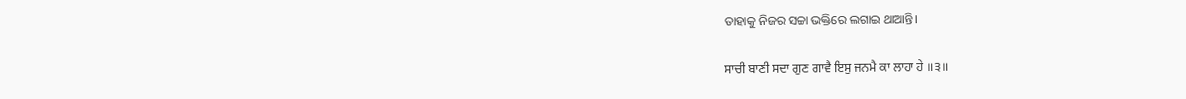ତାହାକୁ ନିଜର ସଚ୍ଚା ଭକ୍ତିରେ ଲଗାଇ ଥାଆନ୍ତି।

ਸਾਚੀ ਬਾਣੀ ਸਦਾ ਗੁਣ ਗਾਵੈ ਇਸੁ ਜਨਮੈ ਕਾ ਲਾਹਾ ਹੇ ॥੩॥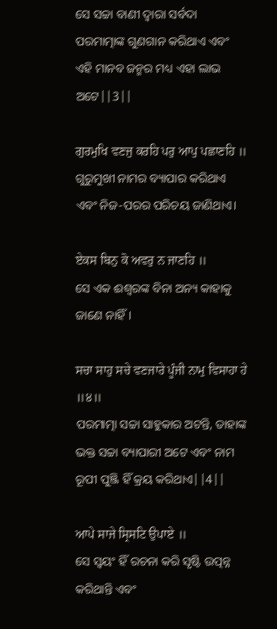ସେ ସଚ୍ଚା ବାଣୀ ଦ୍ଵାରା ସର୍ବଦା ପରମାତ୍ମାଙ୍କ ଗୁଣଗାନ କରିଥାଏ ଏବଂ ଏହି ମାନବ ଜନ୍ମର ମଧ୍ୟ ଏହା ଲାଭ ଅଟେ||3||

ਗੁਰਮੁਖਿ ਵਣਜੁ ਕਰਹਿ ਪਰੁ ਆਪੁ ਪਛਾਣਹਿ ॥
ଗୁରୁମୁଖୀ ନାମର ବ୍ୟାପାର କରିଥାଏ ଏବଂ ନିଜ-ପରର ପରିଚୟ ଜାଣିଥାଏ।

ਏਕਸ ਬਿਨੁ ਕੋ ਅਵਰੁ ਨ ਜਾਣਹਿ ॥
ସେ ଏକ ଈଶ୍ଵରଙ୍କ ବିନା ଅନ୍ୟ କାହାକୁ ଜାଣେ ନାହିଁ।

ਸਚਾ ਸਾਹੁ ਸਚੇ ਵਣਜਾਰੇ ਪੂੰਜੀ ਨਾਮੁ ਵਿਸਾਹਾ ਹੇ ॥੪॥
ପରମାତ୍ମା ସଚ୍ଚା ସାହୁକାର ଅଟନ୍ତି, ତାହାଙ୍କ ଭକ୍ତ ସଚ୍ଚା ବ୍ୟାପାରୀ ଅଟେ ଏବଂ ନାମ ରୂପୀ ପୁଞ୍ଜି ହିଁ କ୍ରୟ କରିଥାଏ||4||

ਆਪੇ ਸਾਜੇ ਸ੍ਰਿਸਟਿ ਉਪਾਏ ॥
ସେ ସ୍ଵୟଂ ହିଁ ରଚନା କରି ସୃଷ୍ଟି ଉତ୍ପନ୍ନ କରିଥାନ୍ତି ଏବଂ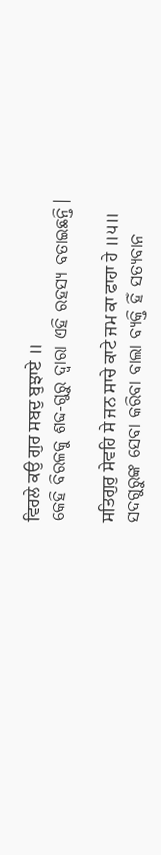ਵਿਰਲੇ ਕਉ ਗੁਰ ਸਬਦੁ ਬੁਝਾਏ ॥
କେହି ବିରଳକୁ ଶବ୍ଦ-ଗୁରୁ ଦ୍ଵାରା ଏହି ରହସ୍ୟ ବତାଇଛନ୍ତି।

ਸਤਿਗੁਰੁ ਸੇਵਹਿ ਸੇ ਜਨ ਸਾਚੇ ਕਾਟੇ ਜਮ ਕਾ ਫਾਹਾ ਹੇ ॥੫॥
ସଦଗୁରୁଙ୍କ ସେବା କରିବା ବାଲା ବ୍ୟକ୍ତି ହିଁ ସତ୍ୟବାନ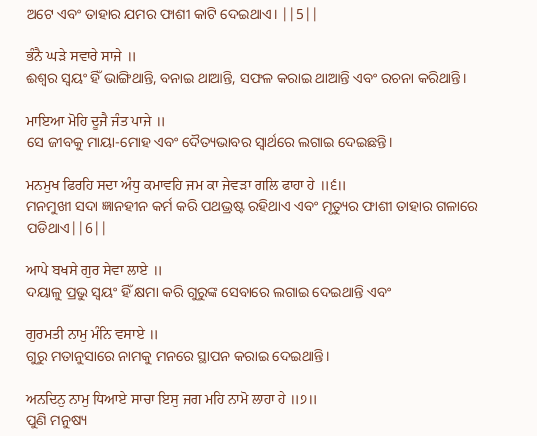ଅଟେ ଏବଂ ତାହାର ଯମର ଫାଶୀ କାଟି ଦେଇଥାଏ। ||5||

ਭੰਨੈ ਘੜੇ ਸਵਾਰੇ ਸਾਜੇ ॥
ଈଶ୍ଵର ସ୍ଵୟଂ ହିଁ ଭାଙ୍ଗିଥାନ୍ତି, ବନାଇ ଥାଆନ୍ତି, ସଫଳ କରାଇ ଥାଆନ୍ତି ଏବଂ ରଚନା କରିଥାନ୍ତି।

ਮਾਇਆ ਮੋਹਿ ਦੂਜੈ ਜੰਤ ਪਾਜੇ ॥
ସେ ଜୀବକୁ ମାୟା-ମୋହ ଏବଂ ଦୈତ୍ୟଭାବର ସ୍ଵାର୍ଥରେ ଲଗାଇ ଦେଇଛନ୍ତି।

ਮਨਮੁਖ ਫਿਰਹਿ ਸਦਾ ਅੰਧੁ ਕਮਾਵਹਿ ਜਮ ਕਾ ਜੇਵੜਾ ਗਲਿ ਫਾਹਾ ਹੇ ॥੬॥
ମନମୁଖୀ ସଦା ଜ୍ଞାନହୀନ କର୍ମ କରି ପଥଭ୍ରଷ୍ଟ ରହିଥାଏ ଏବଂ ମୃତ୍ୟୁର ଫାଶୀ ତାହାର ଗଳାରେ ପଡିଥାଏ||6||

ਆਪੇ ਬਖਸੇ ਗੁਰ ਸੇਵਾ ਲਾਏ ॥
ଦୟାଳୁ ପ୍ରଭୁ ସ୍ଵୟଂ ହିଁ କ୍ଷମା କରି ଗୁରୁଙ୍କ ସେବାରେ ଲଗାଇ ଦେଇଥାନ୍ତି ଏବଂ

ਗੁਰਮਤੀ ਨਾਮੁ ਮੰਨਿ ਵਸਾਏ ॥
ଗୁରୁ ମତାନୁସାରେ ନାମକୁ ମନରେ ସ୍ଥାପନ କରାଇ ଦେଇଥାନ୍ତି।

ਅਨਦਿਨੁ ਨਾਮੁ ਧਿਆਏ ਸਾਚਾ ਇਸੁ ਜਗ ਮਹਿ ਨਾਮੋ ਲਾਹਾ ਹੇ ॥੭॥
ପୁଣି ମନୁଷ୍ୟ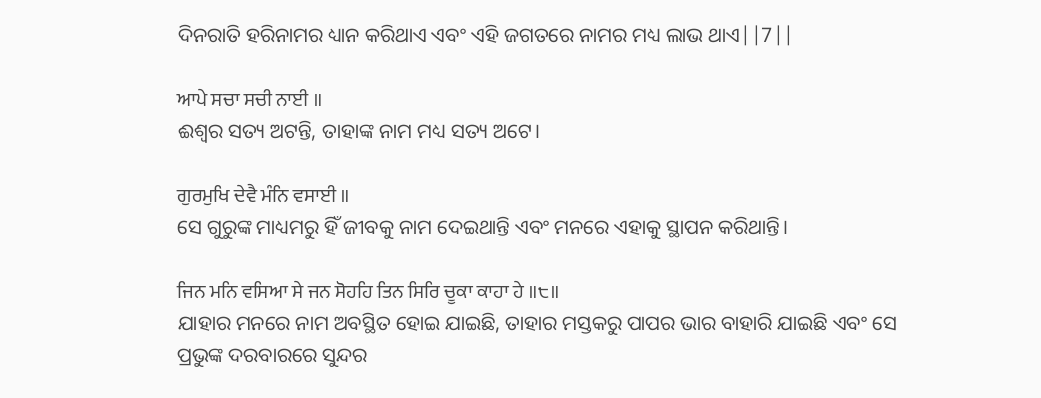ଦିନରାତି ହରିନାମର ଧ୍ୟାନ କରିଥାଏ ଏବଂ ଏହି ଜଗତରେ ନାମର ମଧ୍ୟ ଲାଭ ଥାଏ||7||

ਆਪੇ ਸਚਾ ਸਚੀ ਨਾਈ ॥
ଈଶ୍ଵର ସତ୍ୟ ଅଟନ୍ତି, ତାହାଙ୍କ ନାମ ମଧ୍ୟ ସତ୍ୟ ଅଟେ।

ਗੁਰਮੁਖਿ ਦੇਵੈ ਮੰਨਿ ਵਸਾਈ ॥
ସେ ଗୁରୁଙ୍କ ମାଧ୍ୟମରୁ ହିଁ ଜୀବକୁ ନାମ ଦେଇଥାନ୍ତି ଏବଂ ମନରେ ଏହାକୁ ସ୍ଥାପନ କରିଥାନ୍ତି।

ਜਿਨ ਮਨਿ ਵਸਿਆ ਸੇ ਜਨ ਸੋਹਹਿ ਤਿਨ ਸਿਰਿ ਚੂਕਾ ਕਾਹਾ ਹੇ ॥੮॥
ଯାହାର ମନରେ ନାମ ଅବସ୍ଥିତ ହୋଇ ଯାଇଛି, ତାହାର ମସ୍ତକରୁ ପାପର ଭାର ବାହାରି ଯାଇଛି ଏବଂ ସେ ପ୍ରଭୁଙ୍କ ଦରବାରରେ ସୁନ୍ଦର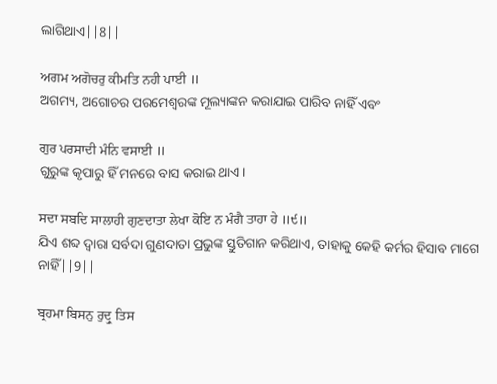ଲାଗିଥାଏ||8||

ਅਗਮ ਅਗੋਚਰੁ ਕੀਮਤਿ ਨਹੀ ਪਾਈ ॥
ଅଗମ୍ୟ, ଅଗୋଚର ପରମେଶ୍ଵରଙ୍କ ମୂଲ୍ୟାଙ୍କନ କରାଯାଇ ପାରିବ ନାହିଁ ଏବଂ

ਗੁਰ ਪਰਸਾਦੀ ਮੰਨਿ ਵਸਾਈ ॥
ଗୁରୁଙ୍କ କୃପାରୁ ହିଁ ମନରେ ବାସ କରାଇ ଥାଏ।

ਸਦਾ ਸਬਦਿ ਸਾਲਾਹੀ ਗੁਣਦਾਤਾ ਲੇਖਾ ਕੋਇ ਨ ਮੰਗੈ ਤਾਹਾ ਹੇ ॥੯॥
ଯିଏ ଶବ୍ଦ ଦ୍ଵାରା ସର୍ବଦା ଗୁଣଦାତା ପ୍ରଭୁଙ୍କ ସ୍ତୁତିଗାନ କରିଥାଏ, ତାହାକୁ କେହି କର୍ମର ହିସାବ ମାଗେ ନାହିଁ||9||

ਬ੍ਰਹਮਾ ਬਿਸਨੁ ਰੁਦ੍ਰੁ ਤਿਸ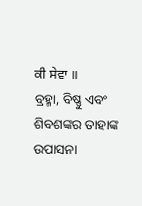ਕੀ ਸੇਵਾ ॥
ବ୍ରହ୍ମା, ବିଷ୍ଣୁ ଏବଂ ଶିବଶଙ୍କର ତାହାଙ୍କ ଉପାସନା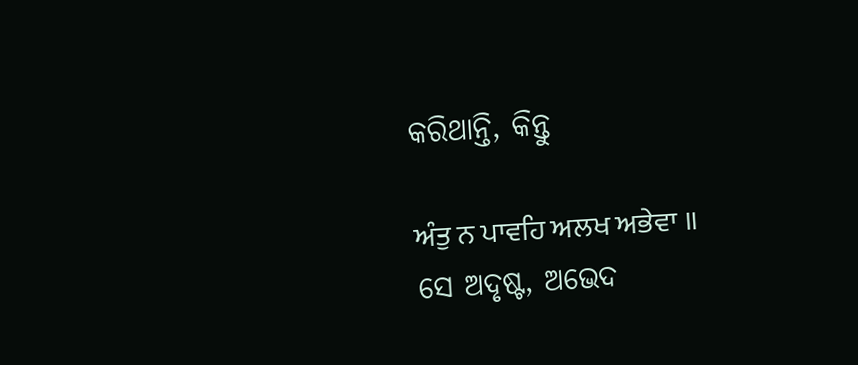କରିଥାନ୍ତି, କିନ୍ତୁ

ਅੰਤੁ ਨ ਪਾਵਹਿ ਅਲਖ ਅਭੇਵਾ ॥
ସେ ଅଦୃଷ୍ଟ, ଅଭେଦ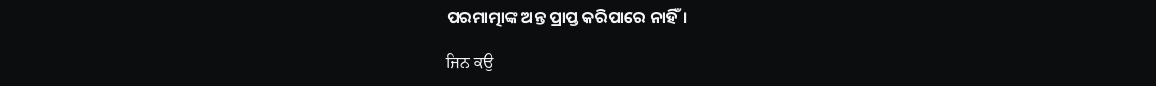ପରମାତ୍ମାଙ୍କ ଅନ୍ତ ପ୍ରାପ୍ତ କରିପାରେ ନାହିଁ।

ਜਿਨ ਕਉ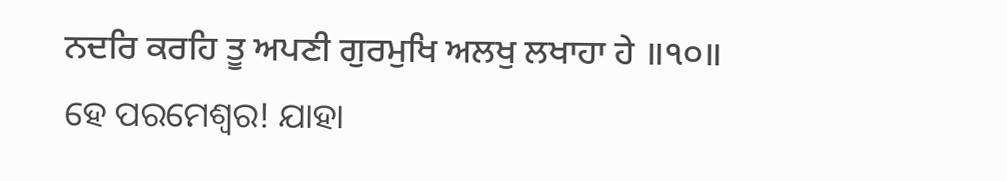ਨਦਰਿ ਕਰਹਿ ਤੂ ਅਪਣੀ ਗੁਰਮੁਖਿ ਅਲਖੁ ਲਖਾਹਾ ਹੇ ॥੧੦॥
ହେ ପରମେଶ୍ଵର! ଯାହା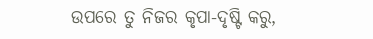ଉପରେ ତୁ ନିଜର କୃପା-ଦୃଷ୍ଟି କରୁ,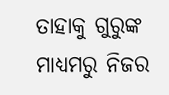ତାହାକୁ ଗୁରୁଙ୍କ ମାଧ୍ୟମରୁ ନିଜର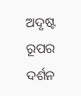ଅଦୃଷ୍ଟ ରୂପର ଦର୍ଶନ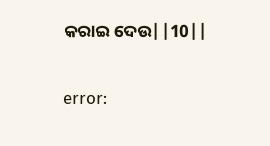କରାଇ ଦେଉ||10||

error: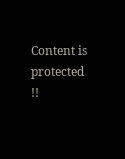Content is protected !!